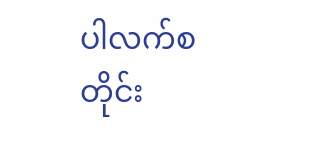ပါလက်စတိုင်း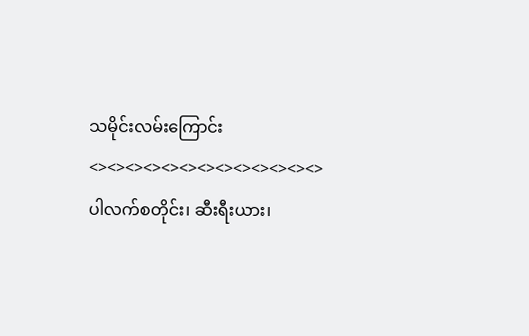သမိုင်းလမ်းကြောင်း
<><><><><><><><><><><><><>
ပါလက်စတိုင်း၊ ဆီးရီးယား၊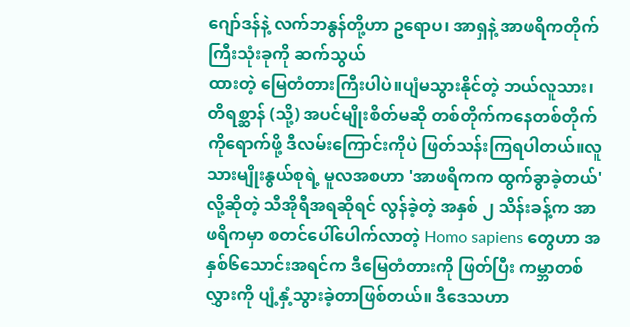ဂျော်ဒန်နဲ့ လက်ဘနွန်တို့ဟာ ဥရောပ၊ အာရှနဲ့ အာဖရိကတိုက်ကြီးသုံးခုကို ဆက်သွယ်
ထားတဲ့ မြေတံတားကြီးပါပဲ။ပျံမသွားနိုင်တဲ့ ဘယ်လူသား၊ တိရစ္ဆာန် (သို့) အပင်မျိုးစိတ်မဆို တစ်တိုက်ကနေတစ်တိုက်ကိုရောက်ဖို့ ဒီလမ်းကြောင်းကိုပဲ ဖြတ်သန်းကြရပါတယ်။လူသားမျိုးနွယ်စုရဲ့ မူလအစဟာ 'အာဖရိကက ထွက်ခွာခဲ့တယ်'လို့ဆိုတဲ့ သီအိုရီအရဆိုရင် လွန်ခဲ့တဲ့ အနှစ် ၂ သိန်းခန့်က အာဖရိကမှာ စတင်ပေါ်ပေါက်လာတဲ့ Homo sapiens တွေဟာ အနှစ်၆သောင်းအရင်က ဒီမြေတံတားကို ဖြတ်ပြီး ကမ္ဘာတစ်လွှားကို ပျံ့နှံ့သွားခဲ့တာဖြစ်တယ်။ ဒီဒေသဟာ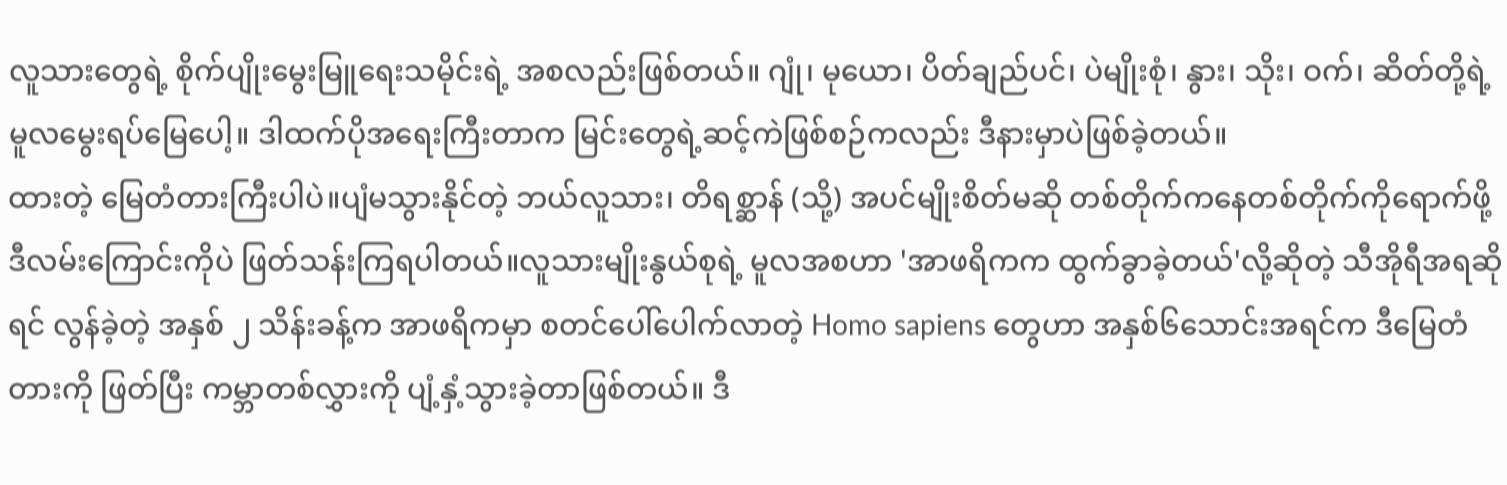လူသားတွေရဲ့ စိုက်ပျိုးမွေးမြူရေးသမိုင်းရဲ့ အစလည်းဖြစ်တယ်။ ဂျုံ၊ မုယော၊ ပိတ်ချည်ပင်၊ ပဲမျိုးစုံ၊ နွား၊ သိုး၊ ဝက်၊ ဆိတ်တို့ရဲ့ မူလမွေးရပ်မြေပေါ့။ ဒါထက်ပိုအရေးကြီးတာက မြင်းတွေရဲ့ဆင့်ကဲဖြစ်စဉ်ကလည်း ဒီနားမှာပဲဖြစ်ခဲ့တယ်။
ထားတဲ့ မြေတံတားကြီးပါပဲ။ပျံမသွားနိုင်တဲ့ ဘယ်လူသား၊ တိရစ္ဆာန် (သို့) အပင်မျိုးစိတ်မဆို တစ်တိုက်ကနေတစ်တိုက်ကိုရောက်ဖို့ ဒီလမ်းကြောင်းကိုပဲ ဖြတ်သန်းကြရပါတယ်။လူသားမျိုးနွယ်စုရဲ့ မူလအစဟာ 'အာဖရိကက ထွက်ခွာခဲ့တယ်'လို့ဆိုတဲ့ သီအိုရီအရဆိုရင် လွန်ခဲ့တဲ့ အနှစ် ၂ သိန်းခန့်က အာဖရိကမှာ စတင်ပေါ်ပေါက်လာတဲ့ Homo sapiens တွေဟာ အနှစ်၆သောင်းအရင်က ဒီမြေတံတားကို ဖြတ်ပြီး ကမ္ဘာတစ်လွှားကို ပျံ့နှံ့သွားခဲ့တာဖြစ်တယ်။ ဒီ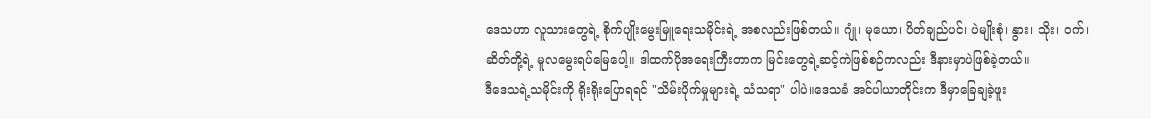ဒေသဟာ လူသားတွေရဲ့ စိုက်ပျိုးမွေးမြူရေးသမိုင်းရဲ့ အစလည်းဖြစ်တယ်။ ဂျုံ၊ မုယော၊ ပိတ်ချည်ပင်၊ ပဲမျိုးစုံ၊ နွား၊ သိုး၊ ဝက်၊ ဆိတ်တို့ရဲ့ မူလမွေးရပ်မြေပေါ့။ ဒါထက်ပိုအရေးကြီးတာက မြင်းတွေရဲ့ဆင့်ကဲဖြစ်စဉ်ကလည်း ဒီနားမှာပဲဖြစ်ခဲ့တယ်။
ဒီဒေသရဲ့သမိုင်းကို ရိုးရိုးပြောရရင် "သိမ်းပိုက်မှုများရဲ့ သံသရာ" ပါပဲ။ဒေသခံ အင်ပါယာတိုင်းက ဒီမှာခြေချခဲ့ဖူး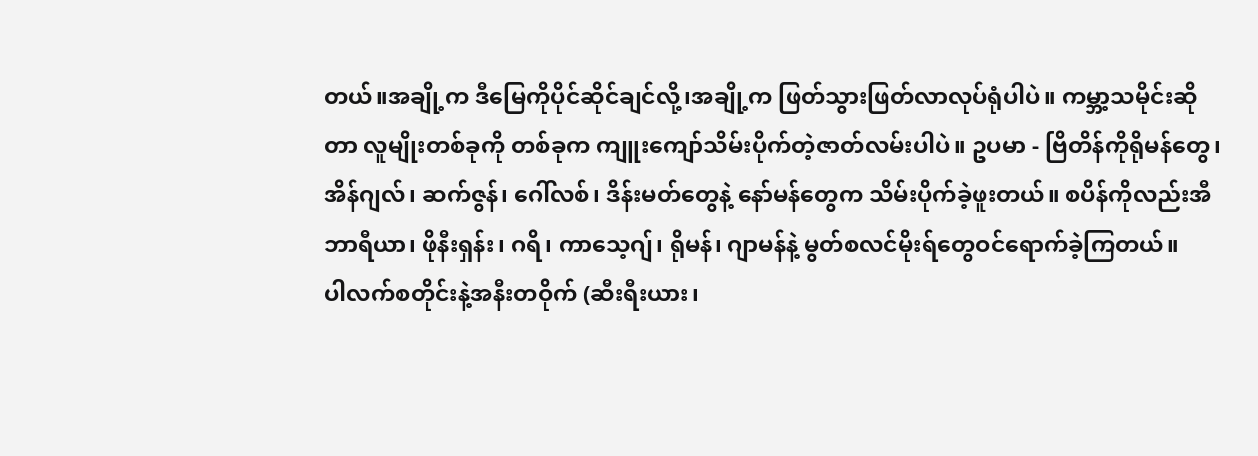တယ်။အချို့က ဒီမြေကိုပိုင်ဆိုင်ချင်လို့၊အချို့က ဖြတ်သွားဖြတ်လာလုပ်ရုံပါပဲ။ ကမ္ဘာ့သမိုင်းဆိုတာ လူမျိုးတစ်ခုကို တစ်ခုက ကျူးကျော်သိမ်းပိုက်တဲ့ဇာတ်လမ်းပါပဲ။ ဥပမာ - ဗြိတိန်ကိုရိုမန်တွေ၊အိန်ဂျလ်၊ ဆက်ဇွန်၊ ဂေါ်လစ်၊ ဒိန်းမတ်တွေနဲ့ နော်မန်တွေက သိမ်းပိုက်ခဲ့ဖူးတယ်။ စပိန်ကိုလည်းအီဘာရီယာ၊ ဖိုနီးရှန်း၊ ဂရိ၊ ကာသေ့ဂျ်၊ ရိုမန်၊ ဂျာမန်နဲ့ မွတ်စလင်မိုးရ်တွေဝင်ရောက်ခဲ့ကြတယ်။
ပါလက်စတိုင်းနဲ့အနီးတဝိုက် (ဆီးရီးယား၊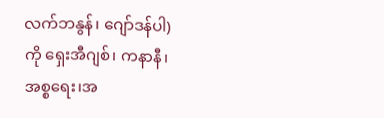လက်ဘနွန်၊ ဂျော်ဒန်ပါ) ကို ရှေးအီဂျစ်၊ ကနာနီ၊ အစ္စရေး၊အ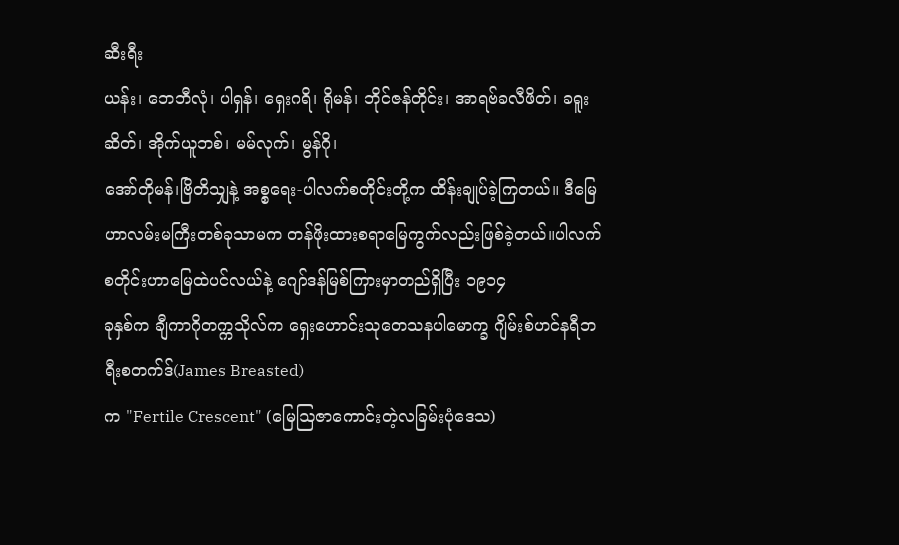ဆီးရီး
ယန်း၊ ဘေဘီလုံ၊ ပါရှန်၊ ရှေးဂရိ၊ ရိုမန်၊ ဘိုင်ဇန်တိုင်း၊ အာရဗ်ခလီဖိတ်၊ ခရူးဆိတ်၊ အိုက်ယူဘစ်၊ မမ်လုက်၊ မွန်ဂို၊
အော်တိုမန်၊ဗြိတိသျှနဲ့ အစ္စရေး-ပါလက်စတိုင်းတို့က ထိန်းချုပ်ခဲ့ကြတယ်။ ဒီမြေဟာလမ်းမကြီးတစ်ခုသာမက တန်ဖိုးထားစရာမြေကွက်လည်းဖြစ်ခဲ့တယ်။ပါလက်စတိုင်းဟာမြေထဲပင်လယ်နဲ့ ဂျော်ဒန်မြစ်ကြားမှာတည်ရှိပြီး ၁၉၁၄
ခုနှစ်က ချီကာဂိုတက္ကသိုလ်က ရှေးဟောင်းသုတေသနပါမောက္ခ ဂျိမ်းစ်ဟင်နရီဘရီးစတက်ဒ်(James Breasted)
က "Fertile Crescent" (မြေဩဇာကောင်းတဲ့လခြမ်းပုံဒေသ)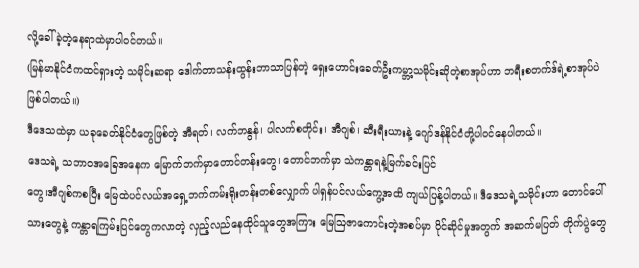လို့ခေါ်ခဲ့တဲ့နေရာထဲမှာပါဝင်တယ်။
(မြန်မာနိုင်ငံကထင်ရှားတဲ့ သမိုင်းဆရာ ဒေါက်တာသန်းထွန်းဘာသာပြန်တဲ့ ရှေးဟောင်းခေတ်ဦးကမ္ဘာ့သမိုင်းဆိုတဲ့စာအုပ်ဟာ ဘရီးစတက်ဒ်ရဲ့စာအုပ်ပဲ ဖြစ်ပါတယ်။)
ဒီဒေသထဲမှာ ယခုခေတ်နိုင်ငံတွေဖြစ်တဲ့ အီရတ်၊ လက်ဘနွန်၊ ပါလက်စတိုင်း၊ အီဂျစ်၊ ဆီးရီးယားနဲ့ ဂျော်ဒန်နိုင်ငံတို့ပါဝင်နေပါတယ်။
ဒေသရဲ့ သဘာဝအခြေအနေက မြောက်ဘက်မှာတောင်တန်းတွေ၊ တောင်ဘက်မှာ သဲကန္တာရနဲ့မြက်ခင်းပြင်
တွေ၊အီဂျစ်ကစပြီး မြေထဲပင်လယ်အရှေ့ဘက်ကမ်းရိုးတန်းတစ်လျှောက် ပါရှန်ပင်လယ်ကွေ့အထိ ကျယ်ပြန့်ပါတယ်။ ဒီဒေသရဲ့သမိုင်းဟာ တောင်ပေါ်သားတွေနဲ့ ကန္တာရကြမ်းပြင်တွေကလာတဲ့ လှည့်လည်နေထိုင်သူတွေအကြား မြေဩဇာကောင်းတဲ့အစပ်မှာ ပိုင်ဆိုင်မှုအတွက် အဆက်မပြတ် တိုက်ပွဲတွေ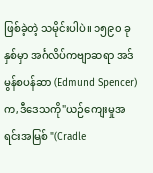ဖြစ်ခဲ့တဲ့ သမိုင်းပါပဲ။ ၁၅၉၀ ခုနှစ်မှာ အင်္ဂလိပ်ကဗျာဆရာ အဒ်မွန်စပန်ဆာ (Edmund Spencer) က,ဒီဒေသကို"ယဉ်ကျေးမှုအရင်းအမြစ် "(Cradle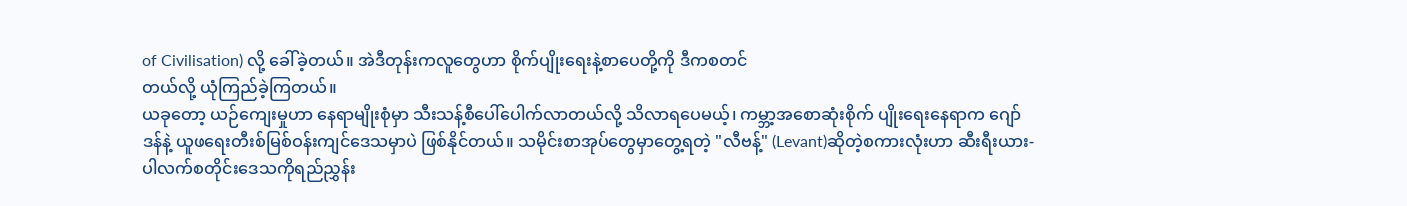of Civilisation) လို့ ခေါ်ခဲ့တယ်။ အဲဒီတုန်းကလူတွေဟာ စိုက်ပျိုးရေးနဲ့စာပေတို့ကို ဒီကစတင်
တယ်လို့ ယုံကြည်ခဲ့ကြတယ်။
ယခုတော့ ယဉ်ကျေးမှုဟာ နေရာမျိုးစုံမှာ သီးသန့်စီပေါ်ပေါက်လာတယ်လို့ သိလာရပေမယ့်၊ ကမ္ဘာ့အစောဆုံးစိုက် ပျိုးရေးနေရာက ဂျော်ဒန်နဲ့ ယူဖရေးတီးစ်မြစ်ဝန်းကျင်ဒေသမှာပဲ ဖြစ်နိုင်တယ်။ သမိုင်းစာအုပ်တွေမှာတွေ့ရတဲ့ "လီဗန့်" (Levant)ဆိုတဲ့စကားလုံးဟာ ဆီးရီးယား-ပါလက်စတိုင်းဒေသကိုရည်ညွှန်း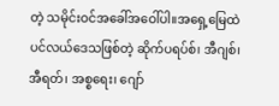တဲ့ သမိုင်းဝင်အခေါ်အဝေါ်ပါ။အရှေ့မြေထဲပင်လယ်ဒေသဖြစ်တဲ့ ဆိုက်ပရပ်စ်၊ အီဂျစ်၊ အီရတ်၊ အစ္စရေး၊ ဂျော်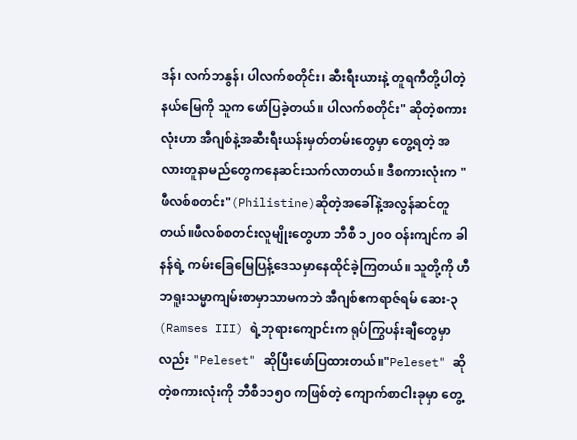ဒန်၊ လက်ဘနွန်၊ ပါလက်စတိုင်း၊ ဆီးရီးယားနဲ့ တူရကီတို့ပါတဲ့ နယ်မြေကို သူက ဖော်ပြခဲ့တယ်။ ပါလက်စတိုင်း" ဆိုတဲ့စကားလုံးဟာ အီဂျစ်နဲ့အဆီးရီးယန်းမှတ်တမ်းတွေမှာ တွေ့ရတဲ့ အလားတူနာမည်တွေကနေဆင်းသက်လာတယ်။ ဒီစကားလုံးက "ဖီလစ်စတင်း"(Philistine)ဆိုတဲ့အခေါ်နဲ့အလွန်ဆင်တူတယ်။ဖီလစ်စတင်းလူမျိုးတွေဟာ ဘီစီ ၁၂၀၀ ဝန်းကျင်က ခါနန်ရဲ့ ကမ်းခြေမြေပြန့်ဒေသမှာနေထိုင်ခဲ့ကြတယ်။ သူတို့ကို ဟီဘရူးသမ္မာကျမ်းစာမှာသာမကဘဲ အီဂျစ်ဧကရာဇ်ရမ် ဆေး-၃ (Ramses III) ရဲ့ဘုရားကျောင်းက ရုပ်ကြွပန်းချီတွေမှာလည်း "Peleset" ဆိုပြီးဖော်ပြထားတယ်။"Peleset" ဆိုတဲ့စကားလုံးကို ဘီစီ၁၁၅၀ ကဖြစ်တဲ့ ကျောက်စာငါးခုမှာ တွေ့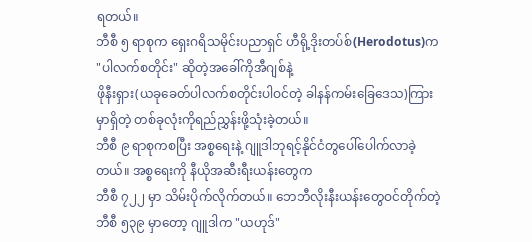ရတယ်။
ဘီစီ ၅ ရာစုက ရှေးဂရိသမိုင်းပညာရှင် ဟီရို့ဒိုးတပ်စ်(Herodotus)က "ပါလက်စတိုင်း" ဆိုတဲ့အခေါ်ကိုအီဂျစ်နဲ့
ဖိုနီးရှား(ယခုခေတ်ပါလက်စတိုင်းပါဝင်တဲ့ ခါနန်ကမ်းခြေဒေသ)ကြားမှာရှိတဲ့ တစ်ခုလုံးကိုရည်ညွှန်းဖို့သုံးခဲ့တယ်။
ဘီစီ ၉ ရာစုကစပြီး အစ္စရေးနဲ့ ဂျူဒါဘုရင့်နိုင်ငံတွပေါ်ပေါက်လာခဲ့တယ်။ အစ္စရေးကို နီယိုအဆီးရီးယန်းတွေက
ဘီစီ ၇၂၂ မှာ သိမ်းပိုက်လိုက်တယ်။ ဘေဘီလိုးနီးယန်းတွေဝင်တိုက်တဲ့ ဘီစီ ၅၃၉ မှာတော့ ဂျူဒါက "ယဟုဒ်"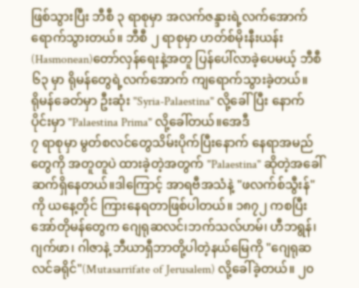ဖြစ်သွားပြီး ဘီစီ ၃ ရာစုမှာ အလက်ဇန္ဒားရဲ့လက်အောက်ရောက်သွားတယ်။ ဘီစီ ၂ ရာစုမှာ ဟတ်စ်မိုးနီးယန်း(Hasmonean)တော်လှန်ရေးနဲ့အတူ ပြန်ပေါ်လာခဲ့ပေမယ့် ဘီစီ ၆၃ မှာ ရိုမန်တွေရဲ့လက်အောက် ကျရောက်သွားခဲ့တယ်။
ရိုမန်ခေတ်မှာ ဦးဆုံး "Syria-Palaestina" လို့ခေါ်ပြီး နောက်ပိုင်းမှာ "Palaestina Prima" လို့ခေါ်တယ်။အေဒီ
၇ ရာစုမှာ မွတ်စလင်တွေသိမ်းပိုက်ပြီးနောက် နေရာအမည်တွေကို အတူတူပဲ ထားခဲ့တဲ့အတွက် "Palaestina" ဆိုတဲ့အခေါ်ဆက်ရှိနေတယ်။ဒါကြောင့် အာရဗီအသံနဲ့ "ဖလက်စ်သွီးန်"ကို ယနေ့တိုင် ကြားနေရတာဖြစ်ပါတယ်။ ၁၈၇၂ ကစပြီး အော်တိုမန်တွေက ဂျေရုဆလင်၊ဘက်သလ်ဟမ်၊ ဟီဘရွန်၊ ဂျက်ဖာ၊ ဂါဇာနဲ့ ဘီယာရှီဘာတို့ပါတဲ့နယ်မြေကို "ဂျေရုဆလင်ခရိုင်"(Mutasarrifate of Jerusalem) လို့ခေါ်ခဲ့တယ်။ ၂၀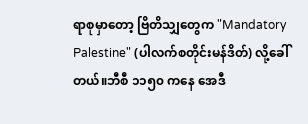ရာစုမှာတော့ ဗြိတိသျှတွေက "Mandatory Palestine" (ပါလက်စတိုင်းမန်ဒိတ်) လို့ခေါ်တယ်။ဘီစီ ၁၁၅၀ ကနေ အေဒီ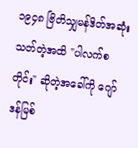၁၉၄၈ ဗြိတိသျှမန်ဒိတ်အဆုံးသတ်တဲ့အထိ "ပါလက်စတိုင်း" ဆိုတဲ့အခေါ်ကို ဂျော်ဒန်မြစ်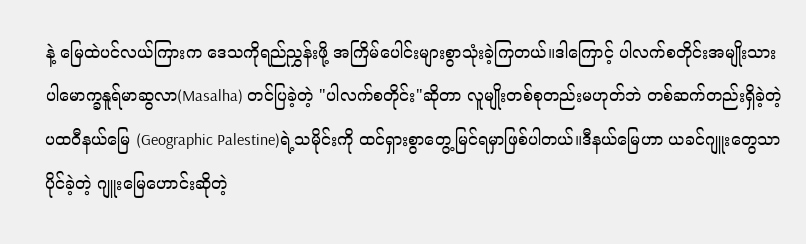နဲ့ မြေထဲပင်လယ်ကြားက ဒေသကိုရည်ညွှန်းဖို့ အကြိမ်ပေါင်းများစွာသုံးခဲ့ကြတယ်။ဒါကြောင့် ပါလက်စတိုင်းအမျိုးသားပါမောက္ခနူရ်မာဆွလာ(Masalha) တင်ပြခဲ့တဲ့ "ပါလက်စတိုင်း"ဆိုတာ လူမျိုးတစ်စုတည်းမဟုတ်ဘဲ တစ်ဆက်တည်းရှိခဲ့တဲ့ ပထဝီနယ်မြေ (Geographic Palestine)ရဲ့သမိုင်းကို ထင်ရှားစွာတွေ့မြင်ရမှာဖြစ်ပါတယ်။ဒီနယ်မြေဟာ ယခင်ဂျူးတွေသာ ပိုင်ခဲ့တဲ့ ဂျူးမြေဟောင်းဆိုတဲ့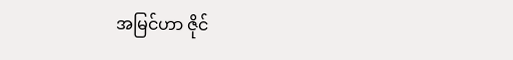အမြင်ဟာ ဇိုင်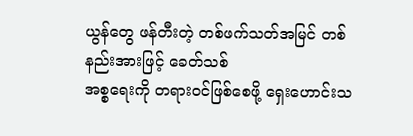ယွန်တွေ ဖန်တီးတဲ့ တစ်ဖက်သတ်အမြင် တစ်နည်းအားဖြင့် ခေတ်သစ်
အစ္စရေးကို တရား၀င်ဖြစ်စေဖို့ ရှေးဟောင်းသ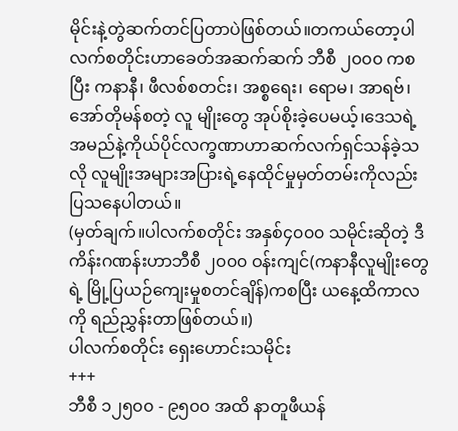မိုင်းနဲ့တွဲဆက်တင်ပြတာပဲဖြစ်တယ်။တကယ်တော့ပါလက်စတိုင်းဟာခေတ်အဆက်ဆက် ဘီစီ ၂၀၀၀ ကစပြီး ကနာနီ၊ ဖီလစ်စတင်း၊ အစ္စရေး၊ ရောမ၊ အာရဗ်၊ အော်တိုမန်စတဲ့ လူ မျိုးတွေ အုပ်စိုးခဲ့ပေမယ့်၊ဒေသရဲ့အမည်နဲ့ကိုယ်ပိုင်လက္ခဏာဟာဆက်လက်ရှင်သန်ခဲ့သလို လူမျိုးအများအပြားရဲ့နေထိုင်မှုမှတ်တမ်းကိုလည်းပြသနေပါတယ်။
(မှတ်ချက်။ပါလက်စတိုင်း အနှစ်၄၀၀၀ သမိုင်းဆိုတဲ့ ဒီကိန်းဂဏန်းဟာဘီစီ ၂၀၀၀ ဝန်းကျင်(ကနာနီလူမျိုးတွေရဲ့ မြို့ပြယဉ်ကျေးမှုစတင်ချိန်)ကစပြီး ယနေ့ထိကာလကို ရည်ညွှန်းတာဖြစ်တယ်။)
ပါလက်စတိုင်း ရှေးဟောင်းသမိုင်း
+++
ဘီစီ ၁၂၅၀၀ - ၉၅၀၀ အထိ နာတူဖီယန်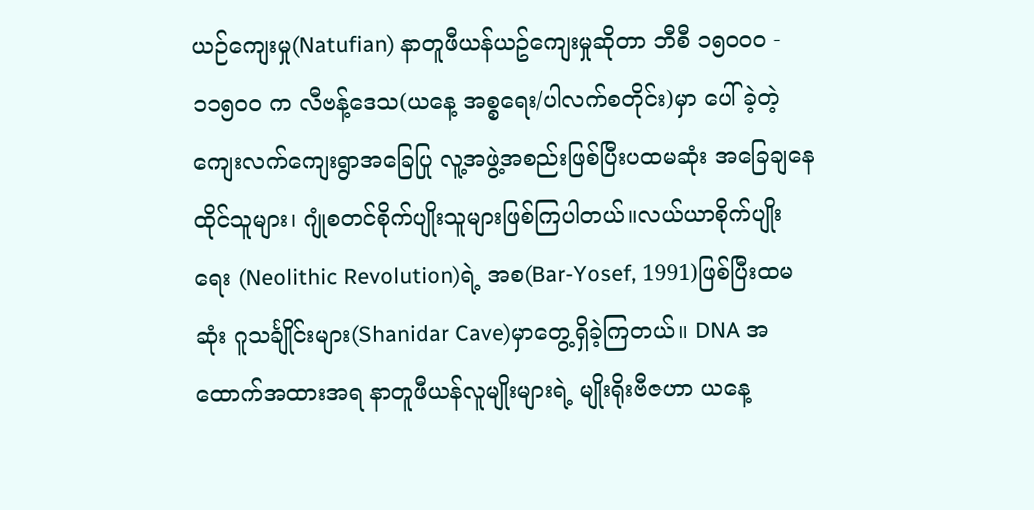ယဉ်ကျေးမှု(Natufian) နာတူဖီယန်ယဥ်ကျေးမှုဆိုတာ ဘီစီ ၁၅၀၀၀ - ၁၁၅၀၀ က လီဗန့်ဒေသ(ယနေ့ အစ္စရေး/ပါလက်စတိုင်း)မှာ ပေါ်ခဲ့တဲ့ ကျေးလက်ကျေးရွာအခြေပြု လူ့အဖွဲ့အစည်းဖြစ်ပြီးပထမဆုံး အခြေချနေထိုင်သူများ၊ ဂျုံစတင်စိုက်ပျိုးသူများဖြစ်ကြပါတယ်။လယ်ယာစိုက်ပျိုးရေး (Neolithic Revolution)ရဲ့ အစ(Bar-Yosef, 1991)ဖြစ်ပြီးထမဆုံး ဂူသင်္ချိုင်းများ(Shanidar Cave)မှာတွေ့ရှိခဲ့ကြတယ်။ DNA အထောက်အထားအရ နာတူဖီယန်လူမျိုးများရဲ့ မျိုးရိုးဗီဇဟာ ယနေ့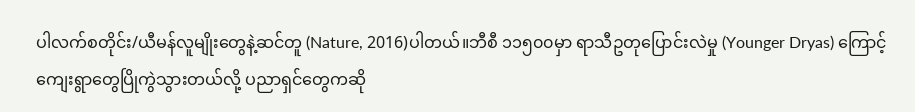ပါလက်စတိုင်း/ယီမန်လူမျိုးတွေနဲ့ဆင်တူ (Nature, 2016)ပါတယ်။ဘီစီ ၁၁၅၀၀မှာ ရာသီဥတုပြောင်းလဲမှု (Younger Dryas) ကြောင့် ကျေးရွာတွေပြိုကွဲသွားတယ်လို့ ပညာရှင်တွေကဆို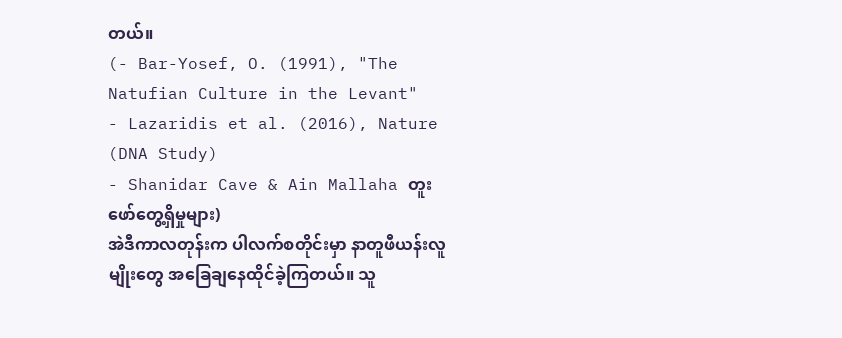တယ်။
(- Bar-Yosef, O. (1991), "The Natufian Culture in the Levant"
- Lazaridis et al. (2016), Nature (DNA Study)
- Shanidar Cave & Ain Mallaha တူးဖော်တွေ့ရှိမှုများ)
အဲဒီကာလတုန်းက ပါလက်စတိုင်းမှာ နာတူဖီယန်းလူမျိုးတွေ အခြေချနေထိုင်ခဲ့ကြတယ်။ သူ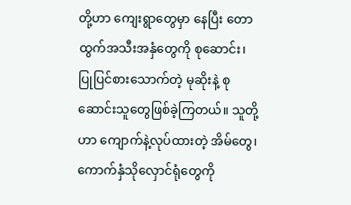တို့ဟာ ကျေးရွာတွေမှာ နေပြီး တောထွက်အသီးအနှံတွေကို စုဆောင်း၊ ပြုပြင်စားသောက်တဲ့ မုဆိုးနဲ့ စုဆောင်းသူတွေဖြစ်ခဲ့ကြတယ်။ သူတို့ဟာ ကျောက်နဲ့လုပ်ထားတဲ့ အိမ်တွေ၊ကောက်နှံသိုလှောင်ရုံတွေကို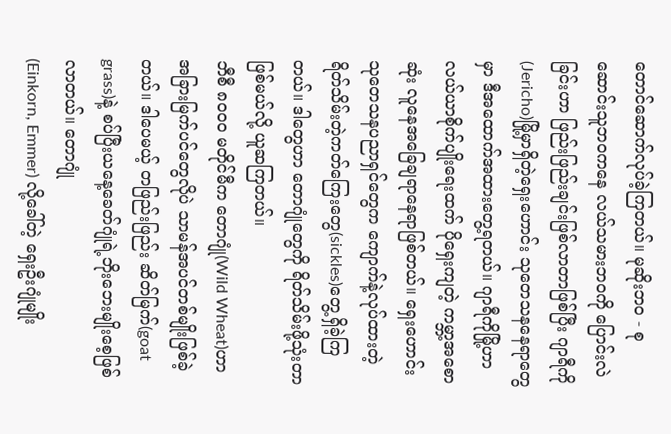တောင်ဆောက်လုပ်ခဲ့ကြတယ်။ မုဆိုးဘ၀ - စုဆောင်းသူဘဝကနေ လယ်သမားဘဝကို ပြောင်းလဲခြင်းဟာ ဖြည်းဖြည်းချင်းဖြစ်လာတာဖြစ်ပြီး ဂျာရီကို (Jericho)မြို့မှာရှိတဲ့ရှေးဟောင်း သုတေသနနေရာတွေမှာ ဒီအထောက်အထားတွေ့ရတယ်။ ဂျာရီကိုမြို့ဟာ
လယ်ယာစိုက်ပျိုးရေးထက် ပိုရှေးကျတဲ့ ကမ္ဘာ့အစောဆုံး လူနေအခြေချရာနေရာဖြစ်တယ်။ ရှေးဟောင်းသုတေသနပညာရှင်တွေက ကျောက်နဲ့လုပ်ထားတဲ့ ရိတ်သိမ်းတဲ့ကတ်ကြေးတွေ(sickles)တွေ့ရှိခဲ့ကြတယ်။ ဒါတွေဟာ တောဂျုံတွေကို ရိတ်သိမ်းဖို့သုံးတာ ဖြစ်မယ်လို့ ယူဆကြတယ်။
ဘီစီ ၈၀၀၀ မတိုင်မီက တောဂျုံ(Wild Wheat)ဟာ အခြားမြက်ပင်တွေလိုပဲ သာမန်အပင်တစ်မျိုးဖြစ်ခဲ့တယ်။ ဒါပေမယ့် တဖြည်းဖြည်း ဆိတ်မြက်(goat grass)နဲ့ စပ်ပြီးယနေ့ခေတ်ဂျုံရဲ့ဘိုးဘေးမျိုးစေ့ဖြစ်လာတယ်။ တောဂျုံ
(Einkorn, Emmer) လို့ခေါ်တဲ့ ရှေးဦးဂျုံမျိုး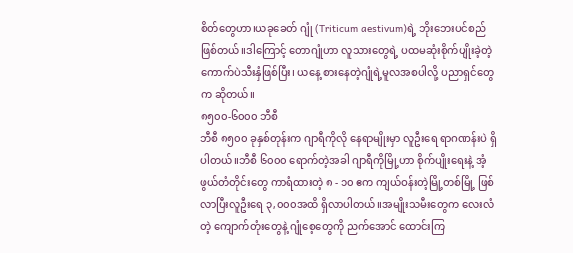စိတ်တွေဟာ၊ယခုခေတ် ဂျုံ (Triticum aestivum)ရဲ့ ဘိုးဘေးပင်စည်ဖြစ်တယ်။ဒါကြောင့် တောဂျုံဟာ လူသားတွေရဲ့ ပထမဆုံးစိုက်ပျိုးခဲ့တဲ့ ကောက်ပဲသီးနှံဖြစ်ပြီး၊ ယနေ့ စားနေတဲ့ဂျုံရဲ့မူလအစပါလို့ ပညာရှင်တွေက ဆိုတယ်။
၈၅၀၀-၆၀၀၀ ဘီစီ
ဘီစီ ၈၅၀၀ ခုနှစ်တုန်းက ဂျာရီကိုလို နေရာမျိုးမှာ လူဦးရေ ရာဂဏန်းပဲ ရှိပါတယ်။ဘီစီ ၆၀၀၀ ရောက်တဲ့အခါ ဂျာရီကိုမြို့ဟာ စိုက်ပျိုးရေးနဲ့ အံ့ဖွယ်တံတိုင်းတွေ ကာရံထားတဲ့ ၈ - ၁၀ ဧက ကျယ်ဝန်းတဲ့မြို့တစ်မြို့ ဖြစ်လာပြီးလူဦးရေ ၃,၀၀၀အထိ ရှိလာပါတယ်။အမျိုးသမီးတွေက လေးလံတဲ့ ကျောက်တုံးတွေနဲ့ ဂျုံစေ့တွေကို ညက်အောင် ထောင်းကြ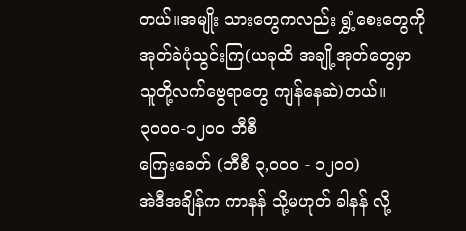တယ်။အမျိုး သားတွေကလည်း ရွှံ့စေးတွေကို အုတ်ခဲပုံသွင်းကြ(ယခုထိ အချို့အုတ်တွေမှာ သူတို့လက်ဗွေရာတွေ ကျန်နေဆဲ)တယ်။
၃၀၀၀-၁၂၀၀ ဘီစီ
ကြေးခေတ် (ဘီစီ ၃,၀၀၀ - ၁၂၀၀)
အဲဒီအချိန်က ကာနန် သို့မဟုတ် ခါနန် လို့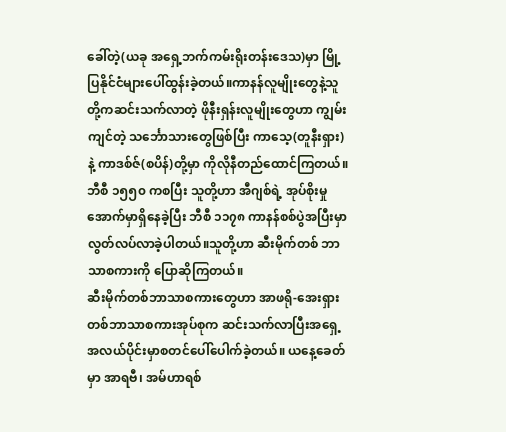ခေါ်တဲ့(ယခု အရှေ့ဘက်ကမ်းရိုးတန်းဒေသ)မှာ မြို့ပြနိုင်ငံများပေါ်ထွန်းခဲ့တယ်။ကာနန်လူမျိုးတွေနဲ့သူတို့ကဆင်းသက်လာတဲ့ ဖိုနီးရှန်းလူမျိုးတွေဟာ ကျွမ်းကျင်တဲ့ သင်္ဘောသားတွေဖြစ်ပြီး ကာသေ့(တူနီးရှား)နဲ့ ကာဒစ်ဇ်(စပိန်)တို့မှာ ကိုလိုနီတည်ထောင်ကြတယ်။ဘီစီ ၁၅၅၀ ကစပြီး သူတို့ဟာ အီဂျစ်ရဲ့ အုပ်စိုးမှုအောက်မှာရှိနေခဲ့ပြီး ဘီစီ ၁၁၇၈ ကာနန်စစ်ပွဲအပြီးမှာ လွတ်လပ်လာခဲ့ပါတယ်။သူတို့ဟာ ဆီးမိုက်တစ် ဘာသာစကားကို ပြောဆိုကြတယ်။
ဆီးမိုက်တစ်ဘာသာစကားတွေဟာ အာဖရို-အေးရှားတစ်ဘာသာစကားအုပ်စုက ဆင်းသက်လာပြီးအရှေ့အလယ်ပိုင်းမှာစတင်ပေါ်ပေါက်ခဲ့တယ်။ ယနေ့ခေတ်မှာ အာရဗီ၊ အမ်ဟာရစ်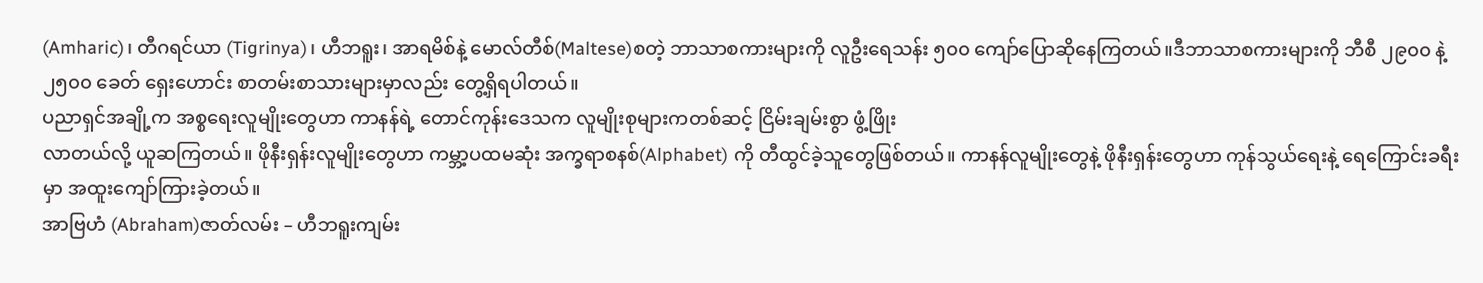(Amharic)၊ တီဂရင်ယာ (Tigrinya)၊ ဟီဘရူး၊ အာရမိစ်နဲ့ မောလ်တီစ်(Maltese)စတဲ့ ဘာသာစကားများကို လူဦးရေသန်း ၅၀၀ ကျော်ပြောဆိုနေကြတယ်။ဒီဘာသာစကားများကို ဘီစီ ၂၉၀၀ နဲ့ ၂၅၀၀ ခေတ် ရှေးဟောင်း စာတမ်းစာသားများမှာလည်း တွေ့ရှိရပါတယ်။
ပညာရှင်အချို့က အစ္စရေးလူမျိုးတွေဟာ ကာနန်ရဲ့ တောင်ကုန်းဒေသက လူမျိုးစုများကတစ်ဆင့် ငြိမ်းချမ်းစွာ ဖွံ့ဖြိုး
လာတယ်လို့ ယူဆကြတယ်။ ဖိုနီးရှန်းလူမျိုးတွေဟာ ကမ္ဘာ့ပထမဆုံး အက္ခရာစနစ်(Alphabet) ကို တီထွင်ခဲ့သူတွေဖြစ်တယ်။ ကာနန်လူမျိုးတွေနဲ့ ဖိုနီးရှန်းတွေဟာ ကုန်သွယ်ရေးနဲ့ ရေကြောင်းခရီးမှာ အထူးကျော်ကြားခဲ့တယ်။
အာဗြဟံ (Abraham)ဇာတ်လမ်း – ဟီဘရူးကျမ်း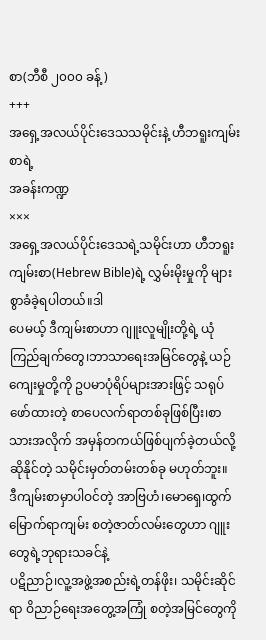စာ(ဘီစီ ၂၀၀၀ ခန့်)
+++
အရှေ့အလယ်ပိုင်းဒေသသမိုင်းနဲ့ ဟီဘရူးကျမ်းစာရဲ့
အခန်းကဏ္ဍ
×××
အရှေ့အလယ်ပိုင်းဒေသရဲ့သမိုင်းဟာ ဟီဘရူးကျမ်းစာ(Hebrew Bible)ရဲ့ လွှမ်းမိုးမှုကို များစွာခံခဲ့ရပါတယ်။ဒါ
ပေမယ့် ဒီကျမ်းစာဟာ ဂျူးလူမျိုးတို့ရဲ့ ယုံကြည်ချက်တွေ၊ဘာသာရေးအမြင်တွေနဲ့ ယဉ်ကျေးမှုတို့ကို ဥပမာပုံရိပ်များအားဖြင့် သရုပ်ဖော်ထားတဲ့ စာပေလက်ရာတစ်ခုဖြစ်ပြီး၊စာသားအလိုက် အမှန်တကယ်ဖြစ်ပျက်ခဲ့တယ်လို့ ဆိုနိုင်တဲ့ သမိုင်းမှတ်တမ်းတစ်ခု မဟုတ်ဘူး။
ဒီကျမ်းစာမှာပါဝင်တဲ့ အာဗြဟံ၊မောရှေ၊ထွက်မြောက်ရာကျမ်း စတဲ့ဇာတ်လမ်းတွေဟာ ဂျူးတွေရဲ့ဘုရားသခင်နဲ့
ပဋိညာဉ်၊လူ့အဖွဲ့အစည်းရဲ့တန်ဖိုး၊ သမိုင်းဆိုင်ရာ ဝိညာဉ်ရေးအတွေ့အကြုံ စတဲ့အမြင်တွေကို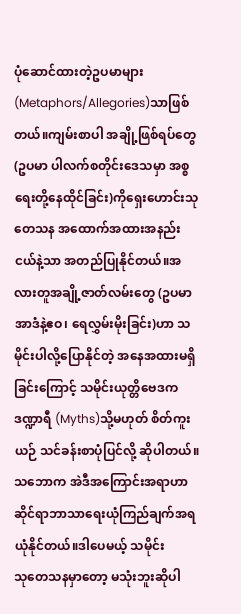ပုံဆောင်ထားတဲ့ဥပမာများ(Metaphors/Allegories)သာဖြစ်တယ်။ကျမ်းစာပါ အချို့ဖြစ်ရပ်တွေ(ဥပမာ ပါလက်စတိုင်းဒေသမှာ အစ္စရေးတို့နေထိုင်ခြင်း)ကိုရှေးဟောင်းသုတေသန အထောက်အထားအနည်းငယ်နဲ့သာ အတည်ပြုနိုင်တယ်။အလားတူအချို့ဇာတ်လမ်းတွေ (ဥပမာ အာဒံနဲ့ဧဝ၊ ရေလွှမ်းမိုးခြင်း)ဟာ သမိုင်းပါလို့ပြောနိုင်တဲ့ အနေအထားမရှိခြင်းကြောင့် သမိုင်းယုတ္တိဗေဒက ဒဏ္ဍာရီ (Myths)သို့မဟုတ် စိတ်ကူးယဉ် သင်ခန်းစာပုံပြင်လို့ ဆိုပါတယ်။သဘောက အဲဒီအကြောင်းအရာဟာ ဆိုင်ရာဘာသာရေးယုံကြည်ချက်အရ ယုံနိုင်တယ်။ဒါပေမယ့် သမိုင်း
သုတေသနမှာတော့ မသုံးဘူးဆိုပါ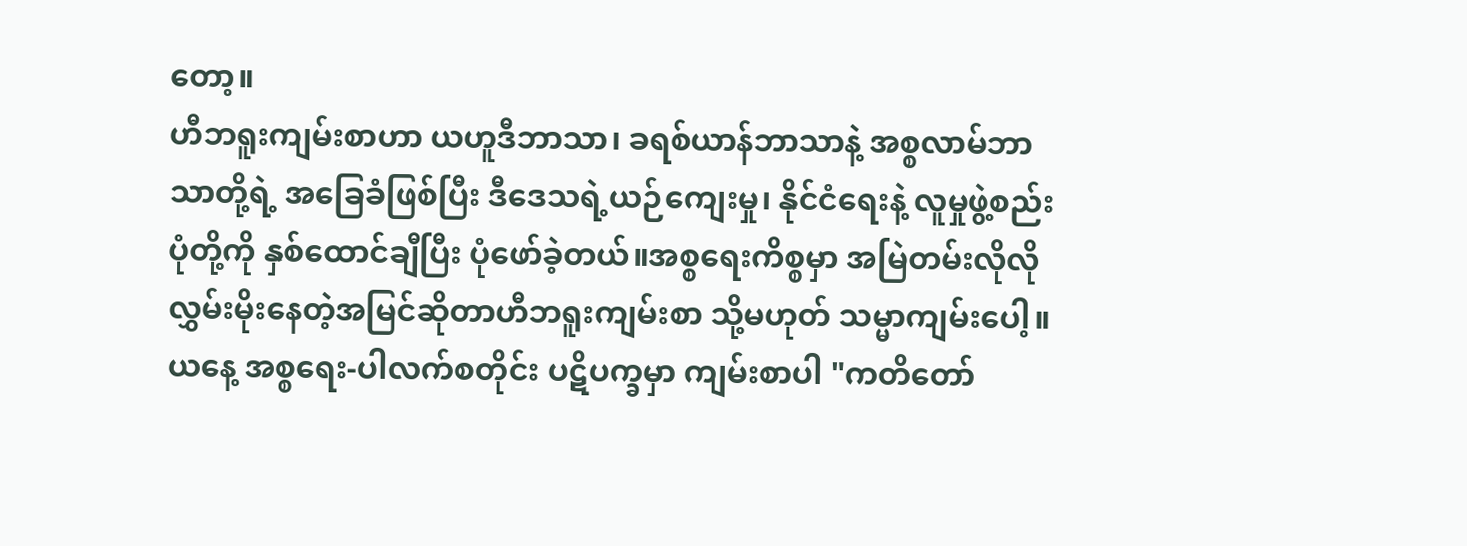တော့။
ဟီဘရူးကျမ်းစာဟာ ယဟူဒီဘာသာ၊ ခရစ်ယာန်ဘာသာနဲ့ အစ္စလာမ်ဘာသာတို့ရဲ့ အခြေခံဖြစ်ပြီး ဒီဒေသရဲ့ယဉ်ကျေးမှု၊ နိုင်ငံရေးနဲ့ လူမှုဖွဲ့စည်းပုံတို့ကို နှစ်ထောင်ချီပြီး ပုံဖော်ခဲ့တယ်။အစ္စရေးကိစ္စမှာ အမြဲတမ်းလိုလို လွှမ်းမိုးနေတဲ့အမြင်ဆိုတာဟီဘရူးကျမ်းစာ သို့မဟုတ် သမ္မာကျမ်းပေါ့။ယနေ့ အစ္စရေး-ပါလက်စတိုင်း ပဋိပက္ခမှာ ကျမ်းစာပါ "ကတိတော်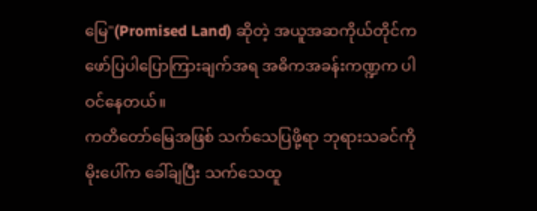မြေ"(Promised Land) ဆိုတဲ့ အယူအဆကိုယ်တိုင်က ဖော်ပြပါပြောကြားချက်အရ အဓိကအခန်းကဏ္ဍက ပါဝင်နေတယ်။
ကတိတော်မြေအဖြစ် သက်သေပြဖို့ရာ ဘုရားသခင်ကိုမိုးပေါ်က ခေါ်ချပြီး သက်သေထူ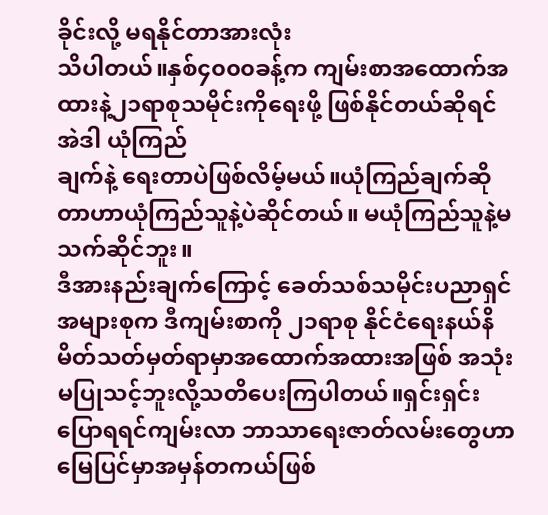ခိုင်းလို့ မရနိုင်တာအားလုံး
သိပါတယ်။နှစ်၄၀၀၀ခန့်က ကျမ်းစာအထောက်အထားနဲ့၂၁ရာစုသမိုင်းကိုရေးဖို့ ဖြစ်နိုင်တယ်ဆိုရင် အဲဒါ ယုံကြည်
ချက်နဲ့ ရေးတာပဲဖြစ်လိမ့်မယ်။ယုံကြည်ချက်ဆိုတာဟာယုံကြည်သူနဲ့ပဲဆိုင်တယ်။ မယုံကြည်သူနဲ့မသက်ဆိုင်ဘူး။
ဒီအားနည်းချက်ကြောင့် ခေတ်သစ်သမိုင်းပညာရှင်အများစုက ဒီကျမ်းစာကို ၂၁ရာစု နိုင်ငံရေးနယ်နိမိတ်သတ်မှတ်ရာမှာအထောက်အထားအဖြစ် အသုံးမပြုသင့်ဘူးလို့သတိပေးကြပါတယ်။ရှင်းရှင်းပြောရရင်ကျမ်းလာ ဘာသာရေးဇာတ်လမ်းတွေဟာ မြေပြင်မှာအမှန်တကယ်ဖြစ်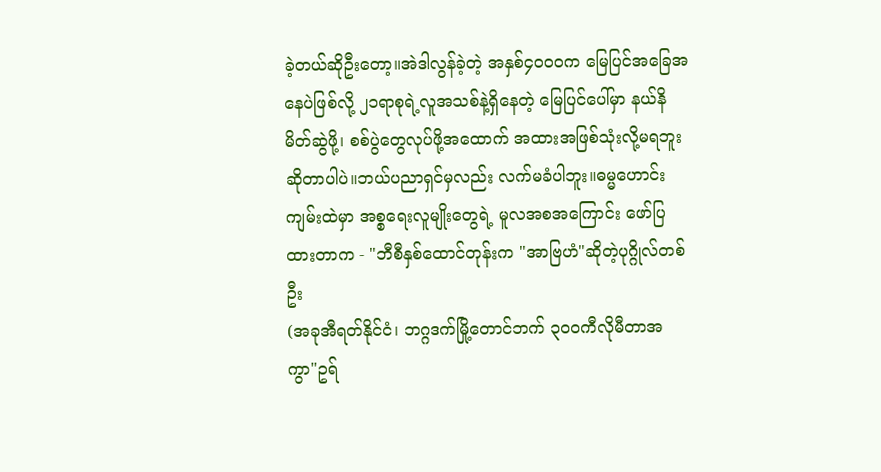ခဲ့တယ်ဆိုဦးတော့။အဲဒါလွန်ခဲ့တဲ့ အနှစ်၄၀၀၀က မြေပြင်အခြေအနေပဲဖြစ်လို့ ၂၁ရာစုရဲ့လူအသစ်နဲ့ရှိနေတဲ့ မြေပြင်ပေါ်မှာ နယ်နိမိတ်ဆွဲဖို့၊ စစ်ပွဲတွေလုပ်ဖို့အထောက် အထားအဖြစ်သုံးလို့မရဘူးဆိုတာပါပဲ။ဘယ်ပညာရှင်မှလည်း လက်မခံပါဘူး။ဓမ္မဟောင်းကျမ်းထဲမှာ အစ္စရေးလူမျိုးတွေရဲ့ မူလအစအကြောင်း ဖော်ပြထားတာက - "ဘီစီနှစ်ထောင်တုန်းက "အာဗြဟံ"ဆိုတဲ့ပုဂ္ဂိုလ်တစ်ဦး
(အခုအီရတ်နိုင်ငံ၊ ဘဂ္ဂဒက်မြို့တောင်ဘက် ၃၀၀ကီလိုမီတာအကွာ"ဥရ်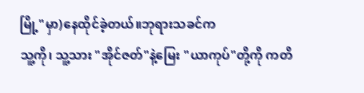မြို့"မှာ)နေထိုင်ခဲ့တယ်။ဘုရားသခင်က
သူ့ကို၊ သူ့သား "အိုင်ဇတ်"နဲ့မြေး "ယာကုပ်"တို့ကို ကတိ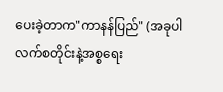ပေးခဲ့တာက"ကာနန်ပြည်" (အခုပါလက်စတိုင်းနဲ့အစ္စရေး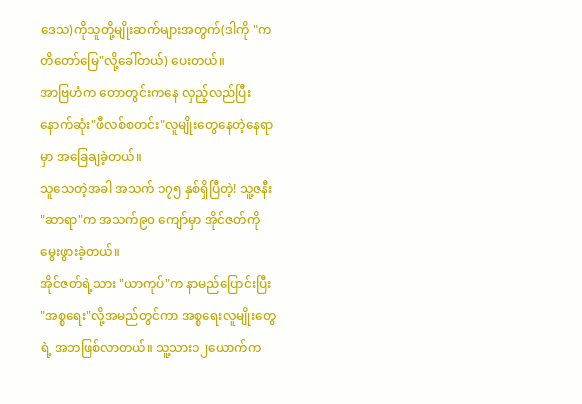ဒေသ)ကိုသူတို့မျိုးဆက်များအတွက်(ဒါကို "ကတိတော်မြေ"လို့ခေါ်တယ်) ပေးတယ်။
အာဗြဟံက တောတွင်းကနေ လှည့်လည်ပြီး နောက်ဆုံး"ဖီလစ်စတင်း"လူမျိုးတွေနေတဲ့နေရာမှာ အခြေချခဲ့တယ်။
သူသေတဲ့အခါ အသက် ၁၇၅ နှစ်ရှိပြီတဲ့! သူ့ဇနီး "ဆာရာ"က အသက်၉၀ ကျော်မှာ အိုင်ဇတ်ကို မွေးဖွားခဲ့တယ်။
အိုင်ဇတ်ရဲ့သား "ယာကုပ်"က နာမည်ပြောင်းပြီး "အစ္စရေး"လို့အမည်တွင်ကာ အစ္စရေးလူမျိုးတွေရဲ့ အဘဖြစ်လာတယ်။ သူ့သား၁၂ယောက်က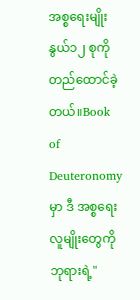အစ္စရေးမျိုးနွယ်၁၂ စုကိုတည်ထောင်ခဲ့တယ်။Book of Deuteronomyမှာ ဒီ အစ္စရေးလူမျိုးတွေကို ဘုရားရဲ့"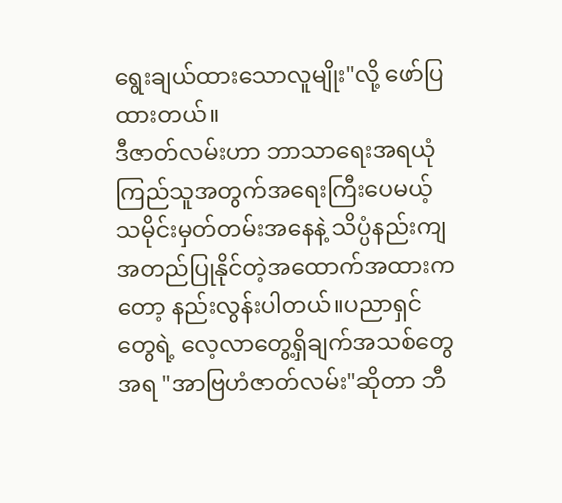ရွေးချယ်ထားသောလူမျိုး"လို့ ဖော်ပြထားတယ်။
ဒီဇာတ်လမ်းဟာ ဘာသာရေးအရယုံကြည်သူအတွက်အရေးကြီးပေမယ့် သမိုင်းမှတ်တမ်းအနေနဲ့ သိပ္ပံနည်းကျ အတည်ပြုနိုင်တဲ့အထောက်အထားကတော့ နည်းလွန်းပါတယ်။ပညာရှင်တွေရဲ့ လေ့လာတွေ့ရှိချက်အသစ်တွေအရ "အာဗြဟံဇာတ်လမ်း"ဆိုတာ ဘီ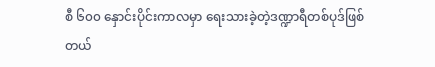စီ ၆၀၀ နှောင်းပိုင်းကာလမှာ ရေးသားခဲ့တဲ့ဒဏ္ဍာရီတစ်ပုဒ်ဖြစ်တယ်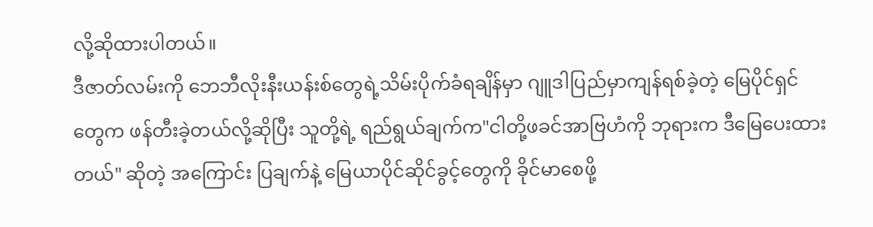လို့ဆိုထားပါတယ်။
ဒီဇာတ်လမ်းကို ဘေဘီလိုးနီးယန်းစ်တွေရဲ့သိမ်းပိုက်ခံရချိန်မှာ ဂျူဒါပြည်မှာကျန်ရစ်ခဲ့တဲ့ မြေပိုင်ရှင်တွေက ဖန်တီးခဲ့တယ်လို့ဆိုပြီး သူတို့ရဲ့ ရည်ရွယ်ချက်က"ငါတို့ဖခင်အာဗြဟံကို ဘုရားက ဒီမြေပေးထားတယ်" ဆိုတဲ့ အကြောင်း ပြချက်နဲ့ မြေယာပိုင်ဆိုင်ခွင့်တွေကို ခိုင်မာစေဖို့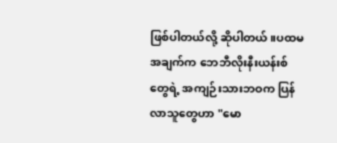ဖြစ်ပါတယ်လို့ ဆိုပါတယ်။ပထမအချက်က ဘေဘီလိုးနီးယန်းစ်တွေရဲ့ အကျဉ်းသားဘဝက ပြန်လာသူတွေဟာ "မော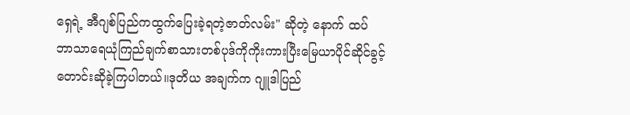ရှေရဲ့ အီဂျစ်ပြည်ကထွက်ပြေးခဲ့ရတဲ့ဇာတ်လမ်း" ဆိုတဲ့ နောက် ထပ် ဘာသာရေယုံကြည်ချက်စာသားတစ်ပုဒ်ကိုကိုးကားပြီးမြေယာပိုင်ဆိုင်ခွင့်တောင်းဆိုခဲ့ကြပါတယ်။ဒုတိယ အချက်က ဂျူဒါပြည်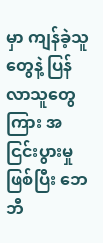မှာ ကျန်ခဲ့သူတွေနဲ့ ပြန်လာသူတွေကြား အငြင်းပွားမှုဖြစ်ပြီး ဘေဘီ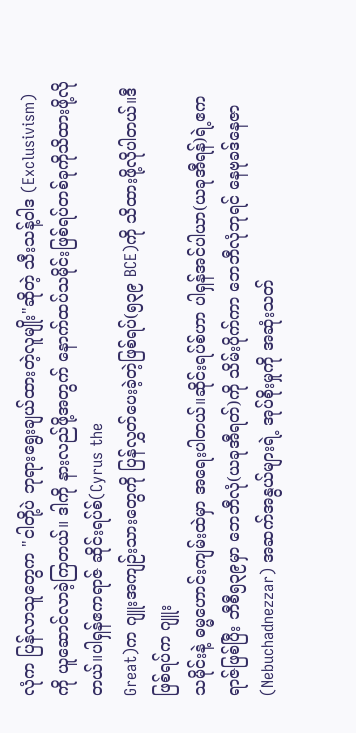လုံက ပြန်လာသူတွေက "ငါတို့ပဲ ဘုရားရွေးချယ်ထားတဲ့လူမျိုး"ဆိုတဲ့ သီးသန့်ဝါဒ (Exclusivism) ကို ယူဆောင်လာခဲ့ကြတယ်။ ဒါကို နားလည်ဖို့အတွက် နောက်ထပ်သမိုင်းဖြစ်ရပ်တစ်ခုကိုသိထားဖို့လိုတယ်။ပါရှန်ဧကရာဇ် ဆိုင်းရပ်စ်(Cyrus the
Great)က ဂျူးအကျဉ်းသားတွေကို ပြန်လွှတ်ပေးခဲ့တဲ့ဖြစ်ရပ်(၅၃၉ BCE)ကို သိထားဖို့လိုပါတယ်။ဒီဖြစ်ရပ်က ဂျူး
သမိုင်းနဲ့ ဓမ္မဟောင်းကျမ်းထဲမှာ အရေးပါတယ်။ဆိုင်းရပ်စ်ဟာ ပါရှန်အင်ပါယာ(ယခုအီရန်)ရဲ့ဧကရာဇ်ဖြစ်ပြီး ဘီစီ၅၃၉မှာ ဘေဘီလုံ(ယခုအီရတ်)ကို သိမ်းပိုက်ကာ ဘေဘီလုံဘုရင် နေဗုခဒ်နေဇာ(Nebuchadnezzar) အဆက်အနွယ်များရဲ့ အုပ်စိုးမှုကို အဆုံးသတ်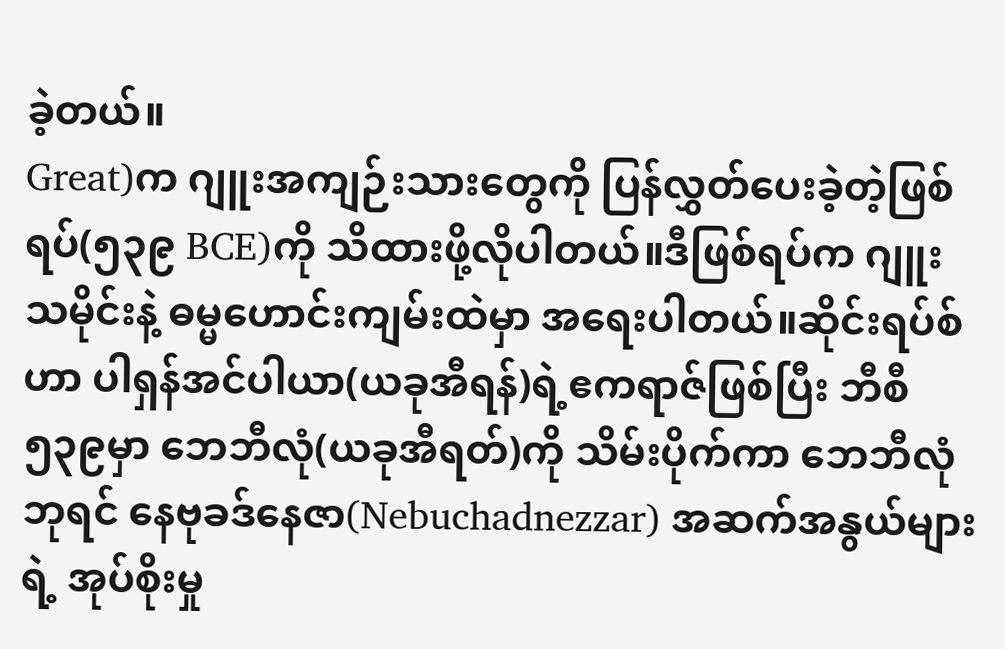ခဲ့တယ်။
Great)က ဂျူးအကျဉ်းသားတွေကို ပြန်လွှတ်ပေးခဲ့တဲ့ဖြစ်ရပ်(၅၃၉ BCE)ကို သိထားဖို့လိုပါတယ်။ဒီဖြစ်ရပ်က ဂျူး
သမိုင်းနဲ့ ဓမ္မဟောင်းကျမ်းထဲမှာ အရေးပါတယ်။ဆိုင်းရပ်စ်ဟာ ပါရှန်အင်ပါယာ(ယခုအီရန်)ရဲ့ဧကရာဇ်ဖြစ်ပြီး ဘီစီ၅၃၉မှာ ဘေဘီလုံ(ယခုအီရတ်)ကို သိမ်းပိုက်ကာ ဘေဘီလုံဘုရင် နေဗုခဒ်နေဇာ(Nebuchadnezzar) အဆက်အနွယ်များရဲ့ အုပ်စိုးမှု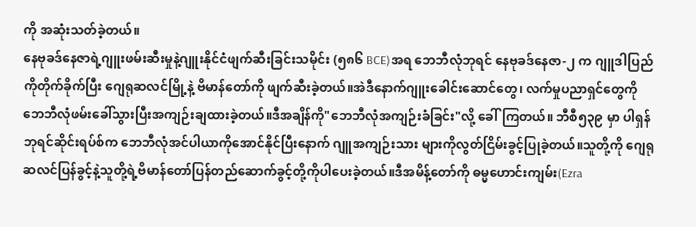ကို အဆုံးသတ်ခဲ့တယ်။
နေဗုခဒ်နေဇာရဲ့ဂျူးဖမ်းဆီးမှုနဲ့ဂျူးနိုင်ငံဖျက်ဆီးခြင်းသမိုင်း (၅၈၆ BCE)အရ ဘေဘီလုံဘုရင် နေဗုခဒ်နေဇာ-၂ က ဂျူဒါပြည်ကိုတိုက်ခိုက်ပြီး ဂျေရုဆလင်မြို့နဲ့ ဗိမာန်တော်ကို ဖျက်ဆီးခဲ့တယ်။အဲဒီနောက်ဂျူးခေါင်းဆောင်တွေ၊ လက်မှုပညာရှင်တွေကို ဘေဘီလုံဖမ်းခေါ်သွားပြီးအကျဉ်းချထားခဲ့တယ်။ဒီအချိန်ကို"ဘေဘီလုံအကျဉ်းခံခြင်း"လို့ ခေါ်ကြတယ်။ ဘီစီ၅၃၉ မှာ ပါရှန်ဘုရင်ဆိုင်းရပ်စ်က ဘေဘီလုံအင်ပါယာကိုအောင်နိုင်ပြီးနောက် ဂျူအကျဉ်းသား များကိုလွတ်ငြိမ်းခွင့်ပြုခဲ့တယ်။သူတို့ကို ဂျေရုဆလင်ပြန်ခွင့်နဲ့သူတို့ရဲ့ဗိမာန်တော်ပြန်တည်ဆောက်ခွင့်တို့ကိုပါပေးခဲ့တယ်။ဒီအမိန့်တော်ကို ဓမ္မဟောင်းကျမ်း(Ezra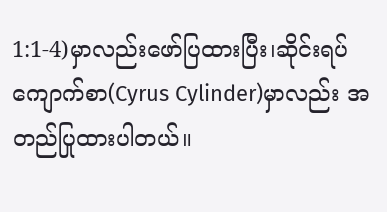1:1-4)မှာလည်းဖော်ပြထားပြီး၊ဆိုင်းရပ်ကျောက်စာ(Cyrus Cylinder)မှာလည်း အတည်ပြုထားပါတယ်။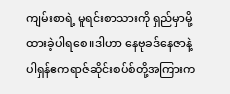ကျမ်းစာရဲ့ မူရင်းစာသားကို ရှည်မှာမို့ထားခဲ့ပါရစေ။ဒါဟာ နေဗုခဒ်နေဇာနဲ့ ပါရှန်ဧကရာဇ်ဆိုင်းစပ်စ်တို့အကြားက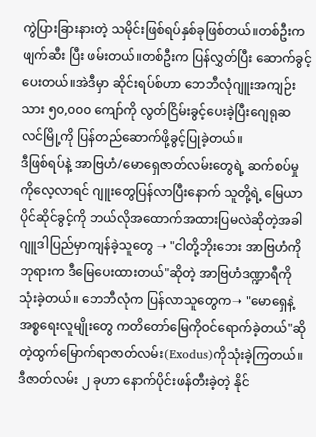ကွဲပြားခြားနားတဲ့ သမိုင်းဖြစ်ရပ်နှစ်ခုဖြစ်တယ်။တစ်ဦးက ဖျက်ဆီး ပြီး ဖမ်းတယ်။တစ်ဦးက ပြန်လွှတ်ပြီး ဆောက်ခွင့်ပေးတယ်။အဲဒီမှာ ဆိုင်းရပ်စ်ဟာ ဘေဘီလုံဂျူးအကျဉ်းသား ၅၀,၀၀၀ ကျော်ကို လွတ်ငြိမ်းခွင့်ပေးခဲ့ပြီးဂျေရုဆလင်မြို့ကို ပြန်တည်ဆောက်ဖို့ခွင့်ပြုခဲ့တယ်။
ဒီဖြစ်ရပ်နဲ့ အာဗြဟံ/မောရှေဇာတ်လမ်းတွေရဲ့ ဆက်စပ်မှုကိုလေ့လာရင် ဂျူးတွေပြန်လာပြီးနောက် သူတို့ရဲ့ မြေယာပိုင်ဆိုင်ခွင့်ကို ဘယ်လိုအထောက်အထားပြမလဲဆိုတဲ့အခါဂျူဒါပြည်မှာကျန်ခဲ့သူတွေ ➝ "ငါတို့ဘိုးဘေး အာဗြဟံကိုဘုရားက ဒီမြေပေးထားတယ်"ဆိုတဲ့ အာဗြဟံဒဏ္ဍာရီကိုသုံးခဲ့တယ်။ ဘေဘီလုံက ပြန်လာသူတွေက➝ "မောရှေနဲ့အစ္စရေးလူမျိုးတွေ ကတိတော်မြေကိုဝင်ရောက်ခဲ့တယ်"ဆိုတဲ့ထွက်မြောက်ရာဇာတ်လမ်း(Exodus)ကိုသုံးခဲ့ကြတယ်။ဒီဇာတ်လမ်း ၂ ခုဟာ နောက်ပိုင်းဖန်တီးခဲ့တဲ့ နိုင်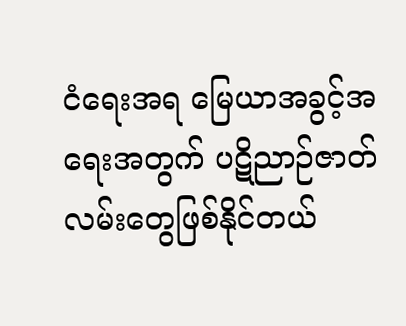ငံရေးအရ မြေယာအခွင့်အရေးအတွက် ပဋိညာဉ်ဇာတ်လမ်းတွေဖြစ်နိုင်တယ်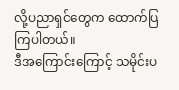လို့ပညာရှင်တွေက ထောက်ပြကြပါတယ်။
ဒီအကြောင်းကြောင့် သမိုင်းပ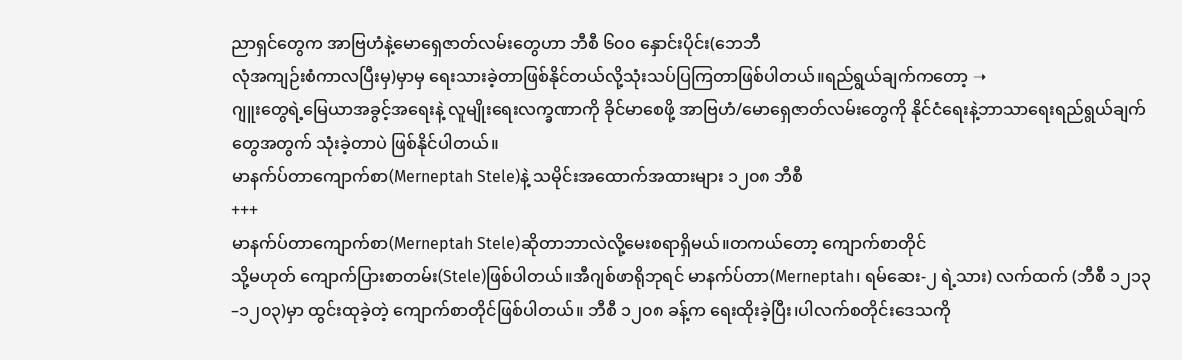ညာရှင်တွေက အာဗြဟံနဲ့မောရှေဇာတ်လမ်းတွေဟာ ဘီစီ ၆၀၀ နှောင်းပိုင်း(ဘေဘီ
လုံအကျဉ်းစံကာလပြီးမှ)မှာမှ ရေးသားခဲ့တာဖြစ်နိုင်တယ်လို့သုံးသပ်ပြကြတာဖြစ်ပါတယ်။ရည်ရွယ်ချက်ကတော့ ➝
ဂျူးတွေရဲ့မြေယာအခွင့်အရေးနဲ့ လူမျိုးရေးလက္ခဏာကို ခိုင်မာစေဖို့ အာဗြဟံ/မောရှေဇာတ်လမ်းတွေကို နိုင်ငံရေးနဲ့ဘာသာရေးရည်ရွယ်ချက်တွေအတွက် သုံးခဲ့တာပဲ ဖြစ်နိုင်ပါတယ်။
မာနက်ပ်တာကျောက်စာ(Merneptah Stele)နဲ့ သမိုင်းအထောက်အထားများ ၁၂၀၈ ဘီစီ
+++
မာနက်ပ်တာကျောက်စာ(Merneptah Stele)ဆိုတာဘာလဲလို့မေးစရာရှိမယ်။တကယ်တော့ ကျောက်စာတိုင်
သို့မဟုတ် ကျောက်ပြားစာတမ်း(Stele)ဖြစ်ပါတယ်။အီဂျစ်ဖာရိုဘုရင် မာနက်ပ်တာ(Merneptah၊ ရမ်ဆေး-၂ ရဲ့သား) လက်ထက် (ဘီစီ ၁၂၁၃–၁၂၀၃)မှာ ထွင်းထုခဲ့တဲ့ ကျောက်စာတိုင်ဖြစ်ပါတယ်။ ဘီစီ ၁၂၀၈ ခန့်က ရေးထိုးခဲ့ပြီး၊ပါလက်စတိုင်းဒေသကို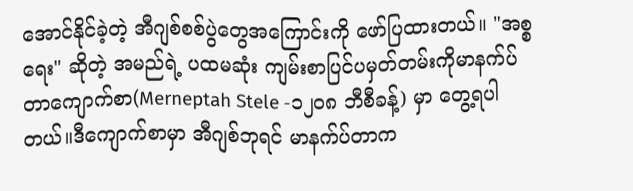အောင်နိုင်ခဲ့တဲ့ အီဂျစ်စစ်ပွဲတွေအကြောင်းကို ဖော်ပြထားတယ်။ "အစ္စရေး" ဆိုတဲ့ အမည်ရဲ့ ပထမဆုံး ကျမ်းစာပြင်ပမှတ်တမ်းကိုမာနက်ပ်တာကျောက်စာ(Merneptah Stele -၁၂၀၈ ဘီစီခန့်) မှာ တွေ့ရပါတယ်။ဒီကျောက်စာမှာ အီဂျစ်ဘုရင် မာနက်ပ်တာက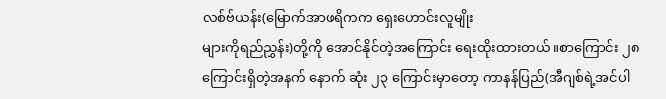လစ်ဗ်ယန်း(မြောက်အာဖရိကက ရှေးဟောင်းလူမျိုး
များကိုရည်ညွှန်း)တို့ကို အောင်နိုင်တဲ့အကြောင်း ရေးထိုးထားတယ်။စာကြောင်း ၂၈ ကြောင်းရှိတဲ့အနက် နောက် ဆုံး ၂၃ ကြောင်းမှာတော့ ကာနန်ပြည်(အီဂျစ်ရဲ့အင်ပါ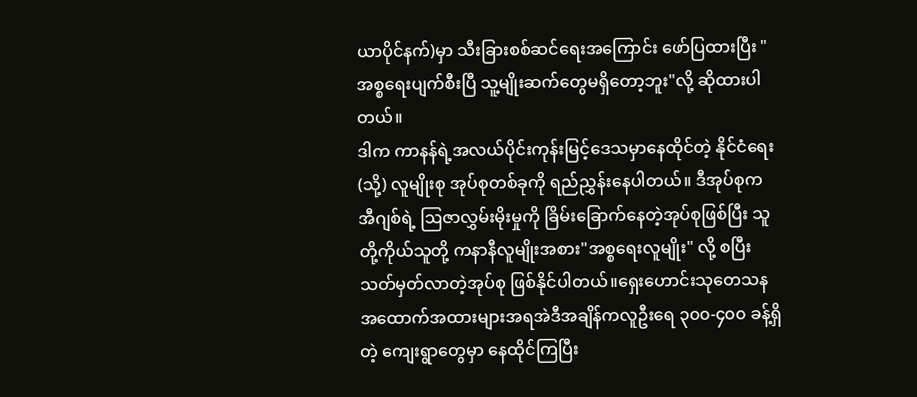ယာပိုင်နက်)မှာ သီးခြားစစ်ဆင်ရေးအကြောင်း ဖော်ပြထားပြီး "အစ္စရေးပျက်စီးပြီ သူ့မျိုးဆက်တွေမရှိတော့ဘူး"လို့ ဆိုထားပါတယ်။
ဒါက ကာနန်ရဲ့အလယ်ပိုင်းကုန်းမြင့်ဒေသမှာနေထိုင်တဲ့ နိုင်ငံရေး (သို့) လူမျိုးစု အုပ်စုတစ်ခုကို ရည်ညွှန်းနေပါတယ်။ ဒီအုပ်စုက အီဂျစ်ရဲ့ ဩဇာလွှမ်းမိုးမှုကို ခြိမ်းခြောက်နေတဲ့အုပ်စုဖြစ်ပြီး သူတို့ကိုယ်သူတို့ ကနာနီလူမျိုးအစား"အစ္စရေးလူမျိုး" လို့ စပြီး သတ်မှတ်လာတဲ့အုပ်စု ဖြစ်နိုင်ပါတယ်။ရှေးဟောင်းသုတေသနအထောက်အထားများအရအဲဒီအချိန်ကလူဦးရေ ၃၀၀-၄၀၀ ခန့်ရှိတဲ့ ကျေးရွာတွေမှာ နေထိုင်ကြပြီး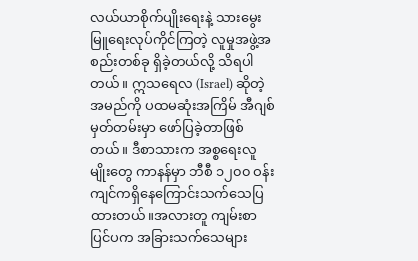လယ်ယာစိုက်ပျိုးရေးနဲ့ သားမွေးမြူရေးလုပ်ကိုင်ကြတဲ့ လူမှုအဖွဲ့အစည်းတစ်ခု ရှိခဲ့တယ်လို့ သိရပါတယ်။ ဣသရေလ (Israel) ဆိုတဲ့ အမည်ကို ပထမဆုံးအကြိမ် အီဂျစ်မှတ်တမ်းမှာ ဖော်ပြခဲ့တာဖြစ်တယ်။ ဒီစာသားက အစ္စရေးလူမျိုးတွေ ကာနန်မှာ ဘီစီ ၁၂၀၀ ဝန်းကျင်ကရှိနေကြောင်းသက်သေပြထားတယ်။အလားတူ ကျမ်းစာပြင်ပက အခြားသက်သေများ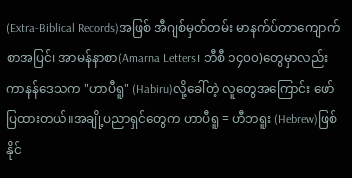(Extra-Biblical Records)အဖြစ် အီဂျစ်မှတ်တမ်း မာနက်ပ်တာကျောက်စာအပြင်၊ အာမန်နာစာ(Amarna Letters၊ ဘီစီ ၁၄၀၀)တွေမှာလည်း ကာနန်ဒေသက "ဟာပီရူ" (Habiru)လို့ခေါ်တဲ့ လူတွေအကြောင်း ဖော်ပြထားတယ်။အချို့ပညာရှင်တွေက ဟာပီရူ = ဟီဘရူး (Hebrew)ဖြစ်နိုင်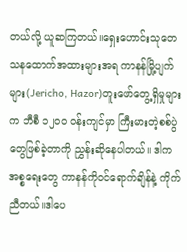တယ်လို့ ယူဆကြတယ်။ရှေးဟောင်းသုတေသနထောက်အထားများအရ ကာနန်မြို့ပျက်များ(Jericho, Hazor)တူးဖော်တွေ့ရှိမှုများက ဘီစီ ၁၂၀၀ ဝန်းကျင်မှာ ကြီးမားတဲ့စစ်ပွဲတွေဖြစ်ခဲ့တာကို ညွှန်းဆိုနေပါတယ်။ ဒါက အစ္စရေးတွေ ကာနန်ကိုဝင်ရောက်ချိန်နဲ့ ကိုက်ညီတယ်။ဒါပေ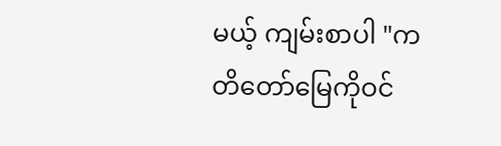မယ့် ကျမ်းစာပါ "ကတိတော်မြေကိုဝင်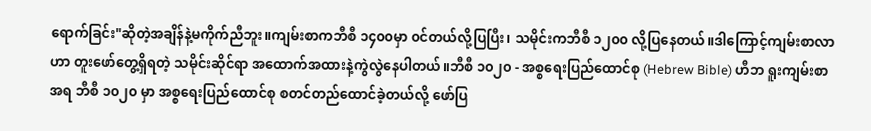ရောက်ခြင်း"ဆိုတဲ့အချိန်နဲ့မကိုက်ညီဘူး။ကျမ်းစာကဘီစီ ၁၄၀၀မှာ ၀င်တယ်လို့ပြပြီး၊ သမိုင်းကဘီစီ ၁၂၀၀ လို့ပြနေတယ်။ဒါကြောင့်ကျမ်းစာလာဟာ တူးဖော်တွေ့ရှိရတဲ့ သမိုင်းဆိုင်ရာ အထောက်အထားနဲ့ကွဲလွဲနေပါတယ်။ဘီစီ ၁၀၂၀ - အစ္စရေးပြည်ထောင်စု (Hebrew Bible) ဟီဘ ရူးကျမ်းစာအရ ဘီစီ ၁၀၂၀ မှာ အစ္စရေးပြည်ထောင်စု စတင်တည်ထောင်ခဲ့တယ်လို့ ဖော်ပြ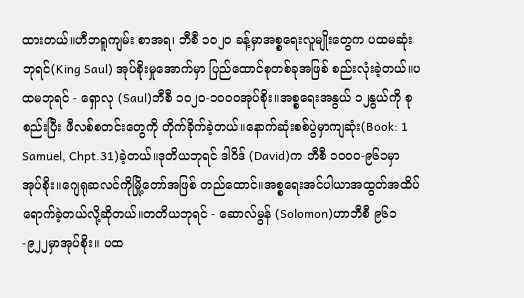ထားတယ်။ဟီဘရူကျမ်း စာအရ၊ ဘီစီ ၁၀၂၀ ခန့်မှာအစ္စရေးလူမျိုးတွေက ပထမဆုံးဘုရင်(King Saul) အုပ်စိုးမှုအောက်မှာ ပြည်ထောင်စုတစ်ခုအဖြစ် စည်းလုံးခဲ့တယ်။ပထမဘုရင် - ရှောလု (Saul)ဘီစီ ၁၀၂၀-၁၀၀၀အုပ်စိုး။အစ္စရေးအနွယ် ၁၂နွယ်ကို စုစည်းပြီး ဖီလစ်စတင်းတွေကို တိုက်ခိုက်ခဲ့တယ်။နောက်ဆုံးစစ်ပွဲမှာကျဆုံး(Book: 1 Samuel, Chpt.31)ခဲ့တယ်။ဒုတိယဘုရင် ဒါဝိဒ် (David)က ဘီစီ ၁၀၀၀-၉၆၁မှာ အုပ်စိုး။ဂျေရုဆလင်ကိုမြို့တော်အဖြစ် တည်ထောင်။အစ္စရေးအင်ပါယာအထွတ်အထိပ်ရောက်ခဲ့တယ်လို့ဆိုတယ်။တတိယဘုရင် - ဆောလ်မွန် (Solomon)ဟာဘီစီ ၉၆၁-၉၂၂မှာအုပ်စိုး။ ပထ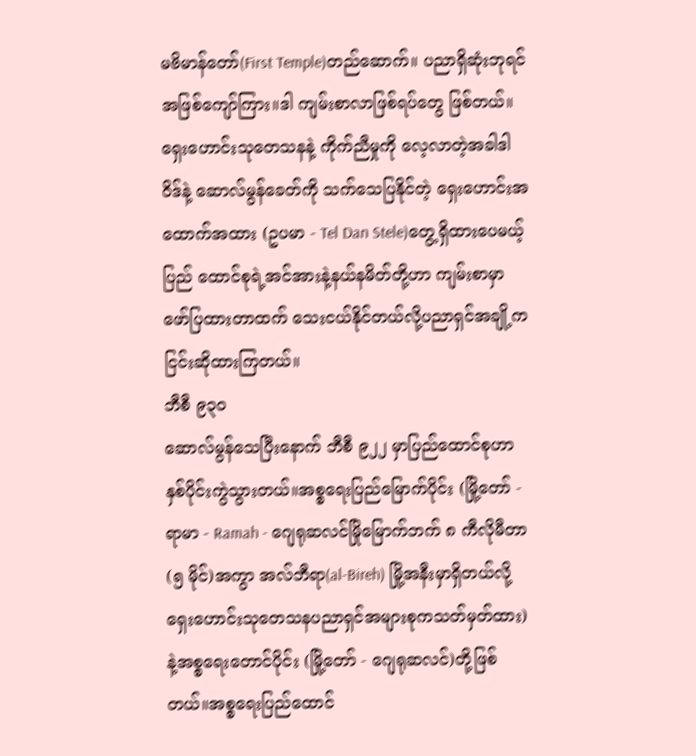မဗိမာန်တော်(First Temple)တည်ဆောက်။ ပညာရှိဆုံးဘုရင်အဖြစ်ကျော်ကြား။ဒါ ကျမ်းစာလာဖြစ်ရပ်တွေ ဖြစ်တယ်။ရှေးဟောင်းသုတေသနနဲ့ ကိုက်ညီမှုကို လေ့လာတဲ့အခါဒါဝိဒ်နဲ့ ဆောလ်မွန်ခေတ်ကို သက်သေပြနိုင်တဲ့ ရှေးဟောင်းအထောက်အထား (ဥပမာ - Tel Dan Stele)တွေ့ရှိထားပေမယ့် ပြည် ထောင်စုရဲ့အင်အားနဲ့နယ်နမိတ်တို့ဟာ ကျမ်းစာမှာဖော်ပြထားတာထက် သေးငယ်နိုင်တယ်လို့ပညာရှင်အချို့ကငြင်းဆိုထားကြတယ်။
ဘီစီ ၉၃၀
ဆောလ်မွန်သေပြီးနောက် ဘီစီ ၉၂၂ မှာပြည်ထောင်စုဟာနှစ်ပိုင်းကွဲသွားတယ်။အစ္စရေးပြည်မြောက်ပိုင်း (မြို့တော် - ရာမာ - Ramah - ဂျေရုဆလင်မြိုမြောက်ဘက် ၈ ကီလိုမီတာ (၅ မိုင်)အကွာ အလ်ဘီရာ(al-Bireh) မြို့အနီးမှာရှိတယ်လို့ ရှေးဟောင်းသုတေသနပညာရှင်အများစုကသတ်မှတ်ထား)နဲ့အစ္စရေးတောင်ပိုင်း (မြို့တော် - ဂျေရုဆလင်)တို့ဖြစ်တယ်။အစ္စရေးပြည်ထောင်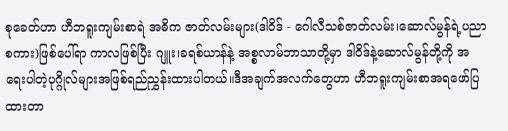စုခေတ်ဟာ ဟီဘရူးကျမ်းစာရဲ အဓိက ဇာတ်လမ်းများ(ဒါဝိဒ် - ဂေါလီသစ်ဇာတ်လမ်း၊ဆောလ်မွန်ရဲ့ပညာစကား)ဖြစ်ပေါ်ရာ ကာလဖြစ်ပြီး ဂျူး၊ခရစ်ယာန်နဲ့ အစ္စလာမ်ဘာသာတို့မှာ ဒါဝိဒ်နဲ့ဆောလ်မွန်တို့ကို အရေးပါတဲ့ပုဂ္ဂိုလ်များအဖြစ်ရည်ညွှန်းထားပါတယ်။ဒီအချက်အလက်တွေဟာ ဟီဘရူးကျမ်းစာအရဖော်ပြထားတာ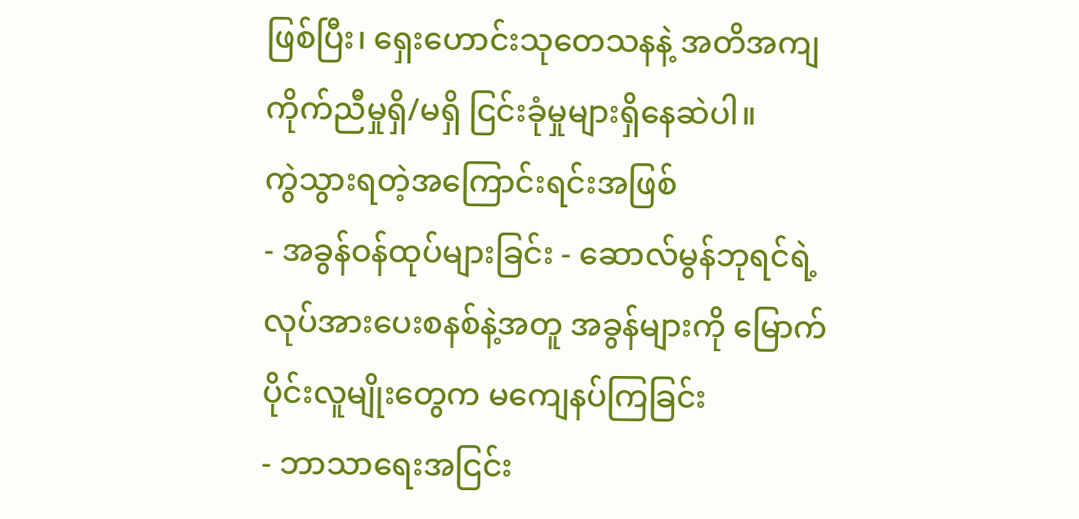ဖြစ်ပြီး၊ ရှေးဟောင်းသုတေသနနဲ့ အတိအကျကိုက်ညီမှုရှိ/မရှိ ငြင်းခုံမှုများရှိနေဆဲပါ။
ကွဲသွားရတဲ့အကြောင်းရင်းအဖြစ်
- အခွန်ဝန်ထုပ်များခြင်း - ဆောလ်မွန်ဘုရင်ရဲ့လုပ်အားပေးစနစ်နဲ့အတူ အခွန်များကို မြောက်ပိုင်းလူမျိုးတွေက မကျေနပ်ကြခြင်း
- ဘာသာရေးအငြင်း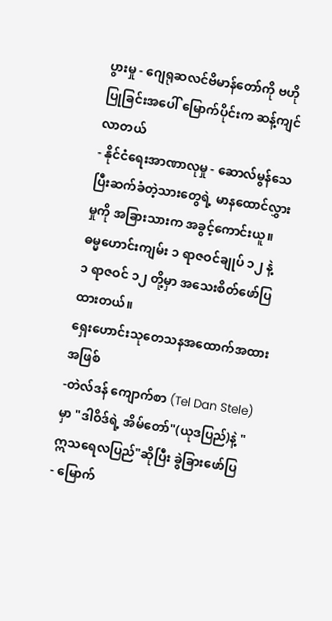ပွားမှု - ဂျေရုဆလင်ဗိမာန်တော်ကို ဗဟိုပြုခြင်းအပေါ် မြောက်ပိုင်းက ဆန့်ကျင်လာတယ်
- နိုင်ငံရေးအာဏာလုမှု - ဆောလ်မွန်သေပြီးဆက်ခံတဲ့သားတွေရဲ့ မာနထောင်လွှားမှုကို အခြားသားက အခွင့်ကောင်းယူ။ ဓမ္မဟောင်းကျမ်း ၁ ရာဇဝင်ချုပ် ၁၂ နဲ့ ၁ ရာဇဝင် ၁၂ တို့မှာ အသေးစိတ်ဖော်ပြထားတယ်။
ရှေးဟောင်းသုတေသနအထောက်အထားအဖြစ်
-တဲလ်ဒန် ကျောက်စာ (Tel Dan Stele)မှာ "ဒါဝိဒ်ရဲ့ အိမ်တော်"(ယုဒပြည်)နဲ့ "ဣသရေလပြည်"ဆိုပြီး ခွဲခြားဖော်ပြ
- မြောက်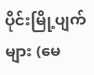ပိုင်းမြို့ပျက်များ (မေ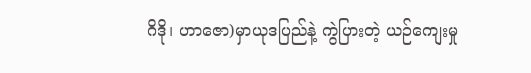ဂိဒို၊ ဟာဇော)မှာယုဒပြည်နဲ့ ကွဲပြားတဲ့ ယဉ်ကျေးမှု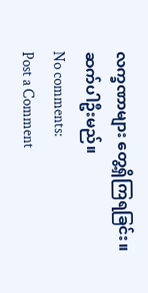လက္ခဏာများ တွေ့ရှိကြရခြင်း။
ဆက်ပါဦးမည်။
No comments:
Post a Comment